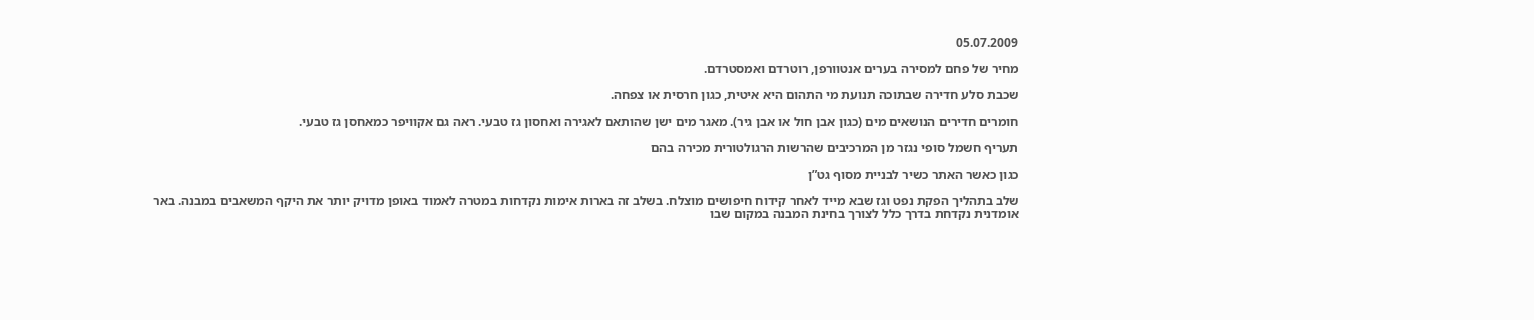05.07.2009

מחיר של פחם למסירה בערים אנטוורפן, רוטרדם ואמסטרדם.

שכבת סלע חדירה שבתוכה תנועת מי התהום היא איטית, כגון חרסית או צפחה.

חומרים חדירים הנושאים מים (כגון אבן חול או אבן גיר). מאגר מים ישן שהותאם לאגירה ואחסון גז טבעי. ראה גם אקוויפר כמאחסן גז טבעי.

תעריף חשמל סופי נגזר מן המרכיבים שהרשות הרגולטורית מכירה בהם

כגון כאשר האתר כשיר לבניית מסוף גט”ן

שלב בתהליך הפקת נפט וגז שבא מייד לאחר קידוח חיפושים מוצלח. בשלב זה בארות אימות נקדחות במטרה לאמוד באופן מדויק יותר את היקף המשאבים במבנה. באר אומדנית נקדחת בדרך כלל לצורך בחינת המבנה במקום שבו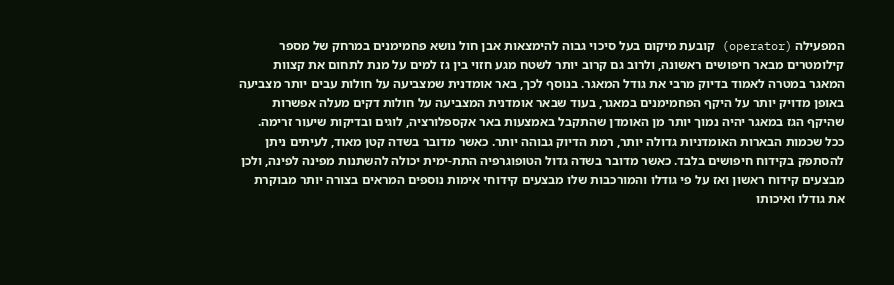המפעילה (operator) קובעת מיקום בעל סיכוי גבוה להימצאות אבן חול נושא פחמימנים במרחק של מספר קילומטרים מבאר חיפושים ראשונה, ולרוב גם קרוב יותר לשטח מגע חזוי בין גז למים על מנת לתחום את קצוות המאגר במטרה לאמוד בדיוק מרבי את גודל המאגר. בנוסף לכך, באר אומדנית שמצביעה על חולות עבים יותר מצביעה באופן מדויק יותר על היקף הפחמימנים במאגר, בעוד שבאר אומדנית המצביעה על חולות דקים מעלה אפשרות שהיקף הגז במאגר יהיה נמוך יותר מן האומדן שהתקבל באמצעות באר אקספלורציה, לוגים ובדיקות שיעור זרימה. ככל שכמות הבארות האומדניות גדולה יותר, רמת הדיוק גבוהה יותר. כאשר מדובר בשדה קטן מאוד, לעיתים ניתן להסתפק בקידוח חיפושים בלבד. כאשר מדובר בשדה גדול הטופוגרפיה התת-ימית יכולה להשתנות מפינה לפינה, ולכן מבצעים קידוח ראשון ואז על פי גודלו והמורכבות שלו מבצעים קידוחי אימות נוספים המראים בצורה יותר מבוקרת את גודלו ואיכותו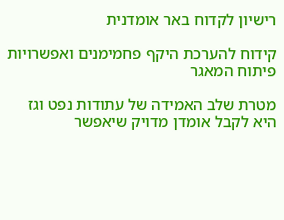רישיון לקדוח באר אומדנית

קידוח להערכת היקף פחמימנים ואפשרויות פיתוח המאגר

מטרת שלב האמידה של עתודות נפט וגז היא לקבל אומדן מדויק שיאפשר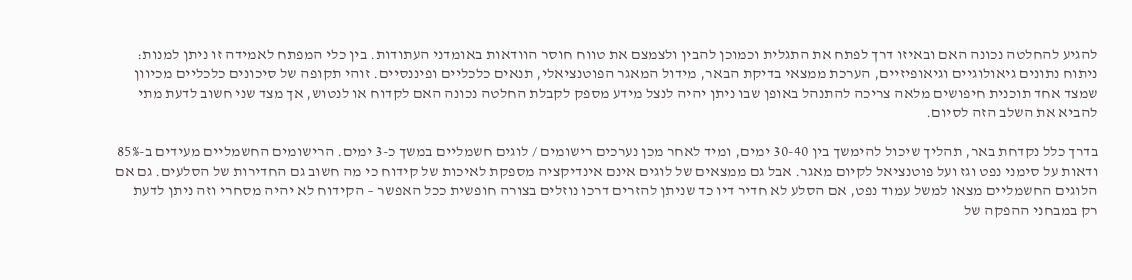להגיע להחלטה נכונה האם ובאיזו דרך לפתח את התגלית וכמוכן להבין ולצמצם את טווח חוסר הוודאות באומדני העתודות. בין כלי המפתח לאמידה זו ניתן למנות: ניתוח נתונים גיאולוגיים וגיאופיזיים, הערכת ממצאי בדיקת הבאר, מידול המאגר הפוטנציאלי, תנאים כלכליים ופיננסיים. זוהי תקופה של סיכונים כלכליים מכיוון שמצד אחד תוכנית חיפושים מלאה צריכה להתנהל באופן שבו ניתן יהיה לנצל מידע מספק לקבלת החלטה נכונה האם לקדוח או לנטוש, אך מצד שני חשוב לדעת מתי להביא את השלב הזה לסיום.

בדרך כלל נקדחת באר, תהליך שיכול להימשך בין 30-40 ימים, ומיד לאחר מכן נערכים רישומים / לוגים חשמליים במשך כ-3 ימים. הרישומים החשמליים מעידים ב-85% ודאות על סימני נפט וגז ועל פוטנציאל לקיום מאגר. אבל גם ממצאים של לוגים אינם אינדיקציה מספקת לאיכות של קידוח כי מה חשוב גם החדירות של הסלעים. גם אם הלוגים החשמליים מצאו למשל עמוד נפט, אם הסלע לא חדיר דיו כד שניתן להזרים דרכו נוזלים בצורה חופשית ככל האפשר – הקידוח לא יהיה מסחרי וזה ניתן לדעת רק במבחני ההפקה של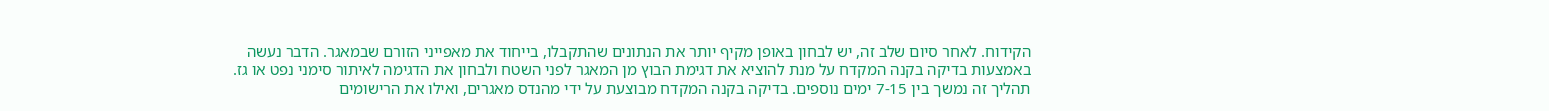הקידוח. לאחר סיום שלב זה, יש לבחון באופן מקיף יותר את הנתונים שהתקבלו, בייחוד את מאפייני הזורם שבמאגר. הדבר נעשה באמצעות בדיקה בקנה המקדח על מנת להוציא את דגימת הבוץ מן המאגר לפני השטח ולבחון את הדגימה לאיתור סימני נפט או גז. תהליך זה נמשך בין 7-15 ימים נוספים. בדיקה בקנה המקדח מבוצעת על ידי מהנדס מאגרים, ואילו את הרישומים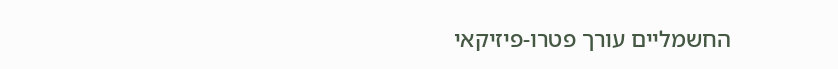החשמליים עורך פטרו-פיזיקאי